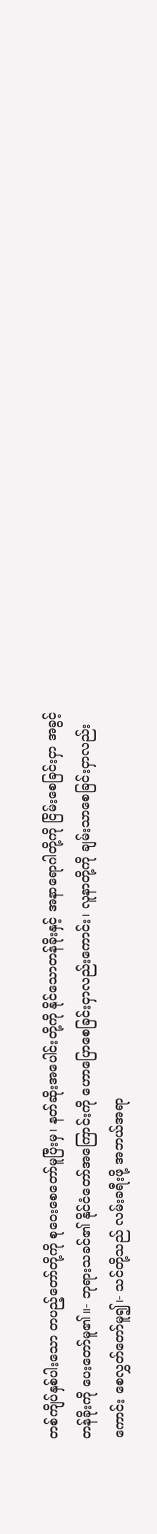တစ်ကျိပ်နှစ်ပါးသော တပည့်တော်တို့ကို စုဝေးစေတော်မူပြီးမှ၊ နတ်ဆိုးအပေါင်းတို့ကို နိုင်သောတန်ခိုးနှင့် အနာရောဂါတို့ကို ငြိမ်းစေခြင်းငှာ အခွင့်တန်ခိုးကို ပေးတော်မူ၏။- ဘုရားသခင်၏ နိုင်ငံတော်အကြောင်းကို ဟောပြောစေခြင်းငှာလည်းကောင်း၊ လူနာတို့ကို ချမ်းသာစေခြင်းငှာလည်းကောင်း စေလွှတ်တော်မူ၍၊- သင်တို့သည် လမ်းခရီးဖို့ အဘယ်အရာ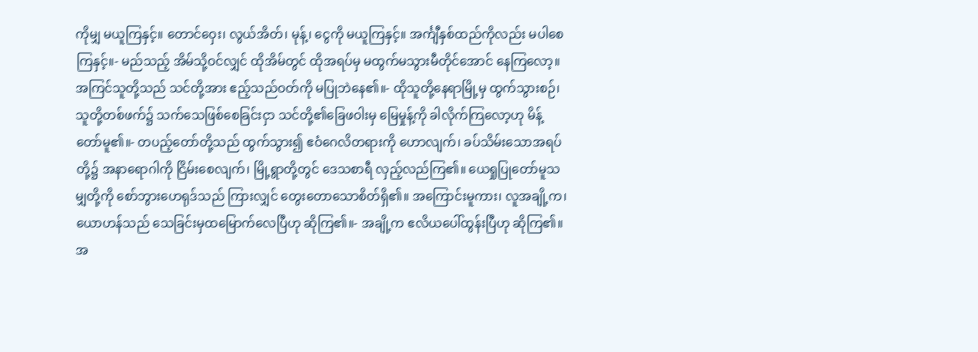ကိုမျှ မယူကြနှင့်။ တောင်ဝှေး၊ လွယ်အိတ်၊ မုန့်၊ ငွေကို မယူကြနှင့်။ အင်္ကျီနှစ်ထည်ကိုလည်း မပါစေကြနှင့်။- မည်သည့် အိမ်သို့ဝင်လျှင် ထိုအိမ်တွင် ထိုအရပ်မှ မထွက်မသွားမီတိုင်အောင် နေကြလော့။ အကြင်သူတို့သည် သင်တို့အား ဧည့်သည်ဝတ်ကို မပြုဘဲနေ၏။- ထိုသူတို့နေရာမြို့မှ ထွက်သွားစဉ်၊ သူတို့တစ်ဖက်၌ သက်သေဖြစ်စေခြင်းငှာ သင်တို့၏ခြေဖဝါးမှ မြေမှုန့်ကို ခါလိုက်ကြလော့ဟု မိန့်တော်မူ၏။- တပည့်တော်တို့သည် ထွက်သွား၍ ဧဝံဂေလိတရားကို ဟောလျက်၊ ခပ်သိမ်းသောအရပ်တို့၌ အနာရောဂါကို ငြိမ်းစေလျက်၊ မြို့ရွာတို့တွင် ဒေသစာရီ လှည့်လည်ကြ၏။ ယေရှုပြုတော်မူသမျှတို့ကို စော်ဘွားဟေရုဒ်သည် ကြားလျှင် တွေးတောသောစိတ်ရှိ၏။ အကြောင်းမူကား၊ လူအချို့က၊ ယောဟန်သည် သေခြင်းမှထမြောက်လေပြီဟု ဆိုကြ၏။- အချို့က ဧလိယပေါ်ထွန်းပြီဟု ဆိုကြ၏။ အ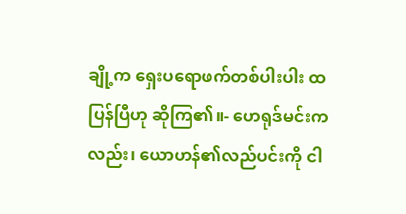ချို့က ရှေးပရောဖက်တစ်ပါးပါး ထပြန်ပြီဟု ဆိုကြ၏။- ဟေရုဒ်မင်းကလည်း၊ ယောဟန်၏လည်ပင်းကို ငါ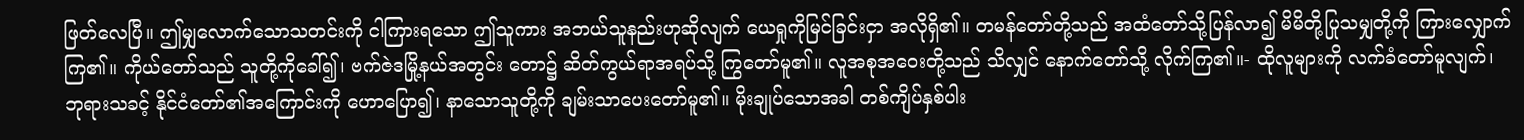ဖြတ်လေပြီ။ ဤမျှလောက်သောသတင်းကို ငါကြားရသော ဤသူကား အဘယ်သူနည်းဟုဆိုလျက် ယေရှုကိုမြင်ခြင်းငှာ အလိုရှိ၏။ တမန်တော်တို့သည် အထံတော်သို့ပြန်လာ၍ မိမိတို့ပြုသမျှတို့ကို ကြားလျှောက်ကြ၏။ ကိုယ်တော်သည် သူတို့ကိုခေါ်၍၊ ဗက်ဇဲဒမြို့နယ်အတွင်း တော၌ ဆိတ်ကွယ်ရာအရပ်သို့ ကြွတော်မူ၏။ လူအစုအဝေးတို့သည် သိလျှင် နောက်တော်သို့ လိုက်ကြ၏။- ထိုလူများကို လက်ခံတော်မူလျက်၊ ဘုရားသခင့် နိုင်ငံတော်၏အကြောင်းကို ဟောပြော၍၊ နာသောသူတို့ကို ချမ်းသာပေးတော်မူ၏။ မိုးချုပ်သောအခါ တစ်ကျိပ်နှစ်ပါး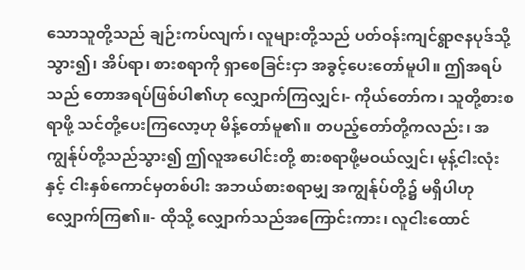သောသူတို့သည် ချဉ်းကပ်လျက်၊ လူများတို့သည် ပတ်ဝန်းကျင်ရွာဇနပုဒ်သို့သွား၍၊ အိပ်ရာ၊ စားစရာကို ရှာစေခြင်းငှာ အခွင့်ပေးတော်မူပါ။ ဤအရပ်သည် တောအရပ်ဖြစ်ပါ၏ဟု လျှောက်ကြလျှင်၊- ကိုယ်တော်က၊ သူတို့စားစရာဖို့ သင်တို့ပေးကြလော့ဟု မိန့်တော်မူ၏။ တပည့်တော်တို့ကလည်း၊ အကျွန်ုပ်တို့သည်သွား၍ ဤလူအပေါင်းတို့ စားစရာဖို့မဝယ်လျှင်၊ မုန့်ငါးလုံးနှင့် ငါးနှစ်ကောင်မှတစ်ပါး အဘယ်စားစရာမျှ အကျွန်ုပ်တို့၌ မရှိပါဟုလျှောက်ကြ၏။- ထိုသို့ လျှောက်သည်အကြောင်းကား၊ လူငါးထောင်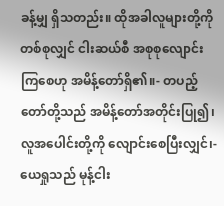ခန့်မျှ ရှိသတည်း။ ထိုအခါလူများတို့ကို တစ်စုလျှင် ငါးဆယ်စီ အစုစုလျောင်းကြစေဟု အမိန့်တော်ရှိ၏။- တပည့်တော်တို့သည် အမိန့်တော်အတိုင်းပြု၍၊ လူအပေါင်းတို့ကို လျောင်းစေပြီးလျှင်၊- ယေရှုသည် မုန့်ငါး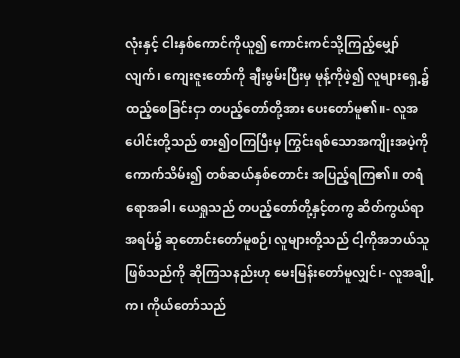လုံးနှင့် ငါးနှစ်ကောင်ကိုယူ၍ ကောင်းကင်သို့ကြည့်မျှော်လျက်၊ ကျေးဇူးတော်ကို ချီးမွမ်းပြီးမှ မုန့်ကိုဖဲ့၍ လူများရှေ့၌ ထည့်စေခြင်းငှာ တပည့်တော်တို့အား ပေးတော်မူ၏။- လူအပေါင်းတို့သည် စား၍ဝကြပြီးမှ ကြွင်းရစ်သောအကျိုးအပဲ့ကို ကောက်သိမ်း၍ တစ်ဆယ်နှစ်တောင်း အပြည့်ရကြ၏။ တရံရောအခါ၊ ယေရှုသည် တပည့်တော်တို့နှင့်တကွ ဆိတ်ကွယ်ရာအရပ်၌ ဆုတောင်းတော်မူစဉ်၊ လူများတို့သည် ငါ့ကိုအဘယ်သူဖြစ်သည်ကို ဆိုကြသနည်းဟု မေးမြန်းတော်မူလျှင်၊- လူအချို့က၊ ကိုယ်တော်သည်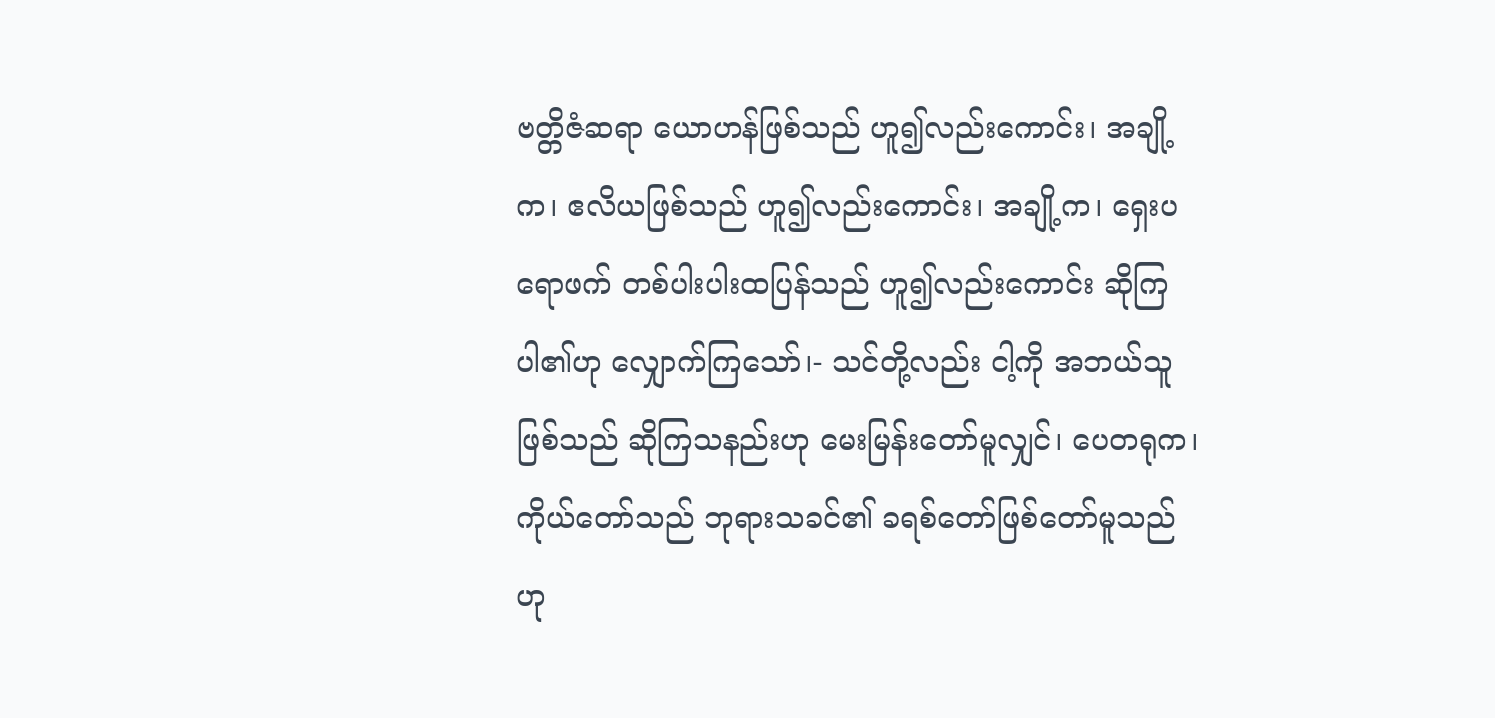ဗတ္တိဇံဆရာ ယောဟန်ဖြစ်သည် ဟူ၍လည်းကောင်း၊ အချို့က၊ ဧလိယဖြစ်သည် ဟူ၍လည်းကောင်း၊ အချို့က၊ ရှေးပရောဖက် တစ်ပါးပါးထပြန်သည် ဟူ၍လည်းကောင်း ဆိုကြပါ၏ဟု လျှောက်ကြသော်၊- သင်တို့လည်း ငါ့ကို အဘယ်သူဖြစ်သည် ဆိုကြသနည်းဟု မေးမြန်းတော်မူလျှင်၊ ပေတရုက၊ ကိုယ်တော်သည် ဘုရားသခင်၏ ခရစ်တော်ဖြစ်တော်မူသည်ဟု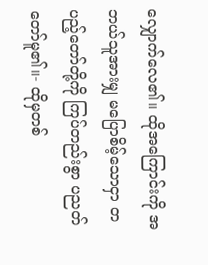လျှောက်လေ၏။ ထိုအကြောင်းကို အဘယ်သူအားမျှ မပြောစိမ့်သောငှာ တပည့်တော်တို့ကို ကြပ်တည်းစွာ ပညတ်တော်မူ၏။- ထိုမှတစ်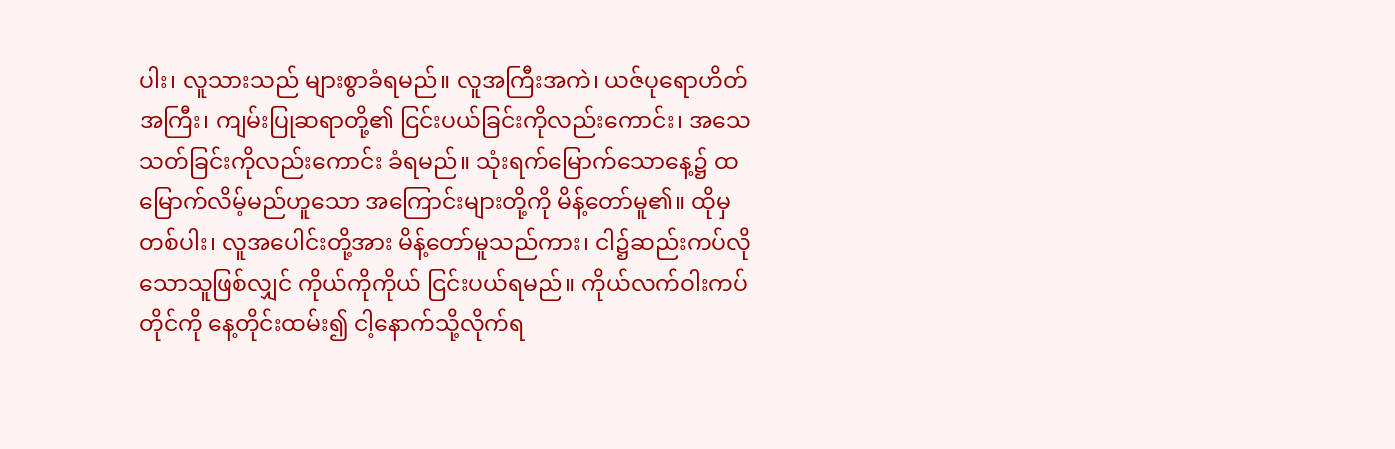ပါး၊ လူသားသည် များစွာခံရမည်။ လူအကြီးအကဲ၊ ယဇ်ပုရောဟိတ်အကြီး၊ ကျမ်းပြုဆရာတို့၏ ငြင်းပယ်ခြင်းကိုလည်းကောင်း၊ အသေသတ်ခြင်းကိုလည်းကောင်း ခံရမည်။ သုံးရက်မြောက်သောနေ့၌ ထမြောက်လိမ့်မည်ဟူသော အကြောင်းများတို့ကို မိန့်တော်မူ၏။ ထိုမှတစ်ပါး၊ လူအပေါင်းတို့အား မိန့်တော်မူသည်ကား၊ ငါ၌ဆည်းကပ်လိုသောသူဖြစ်လျှင် ကိုယ်ကိုကိုယ် ငြင်းပယ်ရမည်။ ကိုယ်လက်ဝါးကပ်တိုင်ကို နေ့တိုင်းထမ်း၍ ငါ့နောက်သို့လိုက်ရ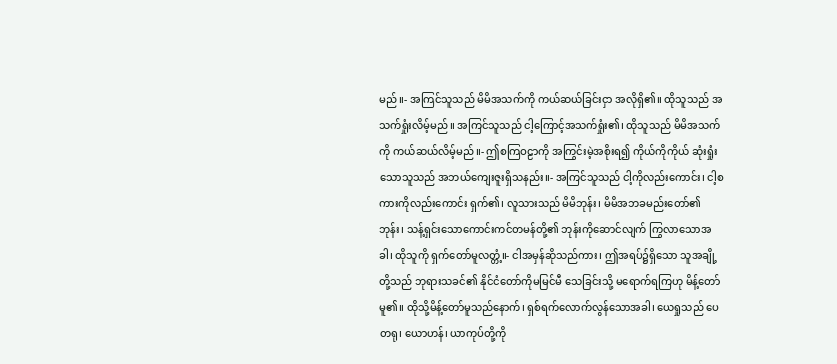မည်။- အကြင်သူသည် မိမိအသက်ကို ကယ်ဆယ်ခြင်းငှာ အလိုရှိ၏။ ထိုသူသည် အသက်ရှုံးလိမ့်မည်။ အကြင်သူသည် ငါ့ကြောင့်အသက်ရှုံး၏၊ ထိုသူသည် မိမိအသက်ကို ကယ်ဆယ်လိမ့်မည်။- ဤစကြဝဠာကို အကြွင်းမဲ့အစိုးရ၍ ကိုယ်ကိုကိုယ် ဆုံးရှုံးသောသူသည် အဘယ်ကျေးဇူးရှိသနည်း။- အကြင်သူသည် ငါ့ကိုလည်းကောင်း၊ ငါ့စကားကိုလည်းကောင်း ရှက်၏၊ လူသားသည် မိမိဘုန်း၊ မိမိအဘခမည်းတော်၏ဘုန်း၊ သန့်ရှင်းသောကောင်းကင်တမန်တို့၏ ဘုန်းကိုဆောင်လျက် ကြွလာသောအခါ၊ ထိုသူကို ရှက်တော်မူလတ္တံ့။- ငါအမှန်ဆိုသည်ကား၊ ဤအရပ်၌ရှိသော သူအချို့တို့သည် ဘုရားသခင်၏ နိုင်ငံတော်ကိုမမြင်မီ သေခြင်းသို့ မရောက်ရကြဟု မိန့်တော်မူ၏။ ထိုသို့မိန့်တော်မူသည်နောက်၊ ရှစ်ရက်လောက်လွန်သောအခါ၊ ယေရှုသည် ပေတရု၊ ယောဟန်၊ ယာကုပ်တို့ကို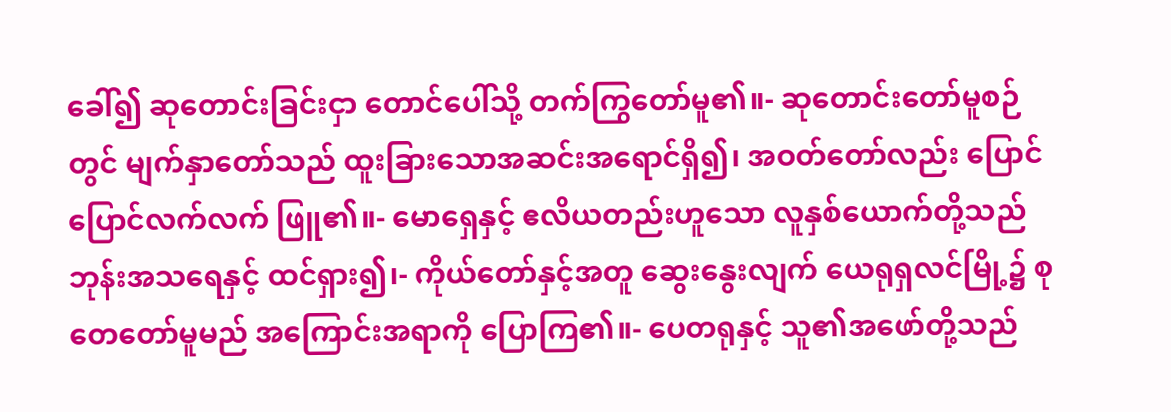ခေါ်၍ ဆုတောင်းခြင်းငှာ တောင်ပေါ်သို့ တက်ကြွတော်မူ၏။- ဆုတောင်းတော်မူစဉ်တွင် မျက်နှာတော်သည် ထူးခြားသောအဆင်းအရောင်ရှိ၍၊ အဝတ်တော်လည်း ပြောင်ပြောင်လက်လက် ဖြူ၏။- မောရှေနှင့် ဧလိယတည်းဟူသော လူနှစ်ယောက်တို့သည် ဘုန်းအသရေနှင့် ထင်ရှား၍၊- ကိုယ်တော်နှင့်အတူ ဆွေးနွေးလျက် ယေရုရှလင်မြို့၌ စုတေတော်မူမည် အကြောင်းအရာကို ပြောကြ၏။- ပေတရုနှင့် သူ၏အဖော်တို့သည်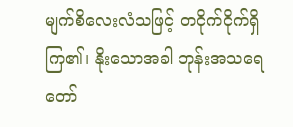မျက်စိလေးလံသဖြင့် တငိုက်ငိုက်ရှိကြ၏၊ နိုးသောအခါ ဘုန်းအသရေတော်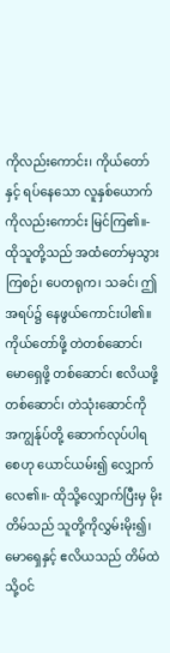ကိုလည်းကောင်း၊ ကိုယ်တော်နှင့် ရပ်နေသော လူနှစ်ယောက်ကိုလည်းကောင်း မြင်ကြ၏။- ထိုသူတို့သည် အထံတော်မှသွားကြစဉ်၊ ပေတရုက၊ သခင်၊ ဤအရပ်၌ နေဖွယ်ကောင်းပါ၏။ ကိုယ်တော်ဖို့ တဲတစ်ဆောင်၊ မောရှေဖို့ တစ်ဆောင်၊ ဧလိယဖို့ တစ်ဆောင်၊ တဲသုံးဆောင်ကို အကျွန်ုပ်တို့ ဆောက်လုပ်ပါရစေဟု ယောင်ယမ်း၍ လျှောက်လေ၏။- ထိုသို့လျှောက်ပြီးမှ မိုးတိမ်သည် သူတို့ကိုလွှမ်းမိုး၍၊ မောရှေနှင့် ဧလိယသည် တိမ်ထဲသို့ဝင်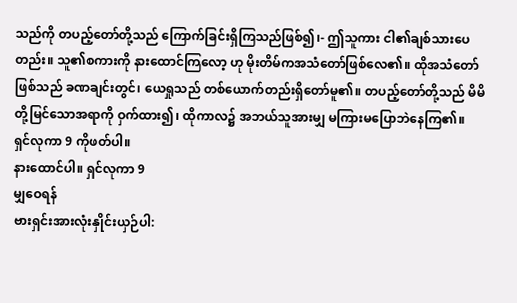သည်ကို တပည့်တော်တို့သည် ကြောက်ခြင်းရှိကြသည်ဖြစ်၍၊- ဤသူကား ငါ၏ချစ်သားပေတည်း။ သူ၏စကားကို နားထောင်ကြလော့ ဟု မိုးတိမ်ကအသံတော်ဖြစ်လေ၏။ ထိုအသံတော်ဖြစ်သည် ခဏချင်းတွင်၊ ယေရှုသည် တစ်ယောက်တည်းရှိတော်မူ၏။ တပည့်တော်တို့သည် မိမိတို့မြင်သောအရာကို ဝှက်ထား၍၊ ထိုကာလ၌ အဘယ်သူအားမျှ မကြားမပြောဘဲနေကြ၏။
ရှင်လုကာ 9 ကိုဖတ်ပါ။
နားထောင်ပါ။ ရှင်လုကာ 9
မျှဝေရန်
ဗားရှင်းအားလုံးနှိုင်းယှဉ်ပါ: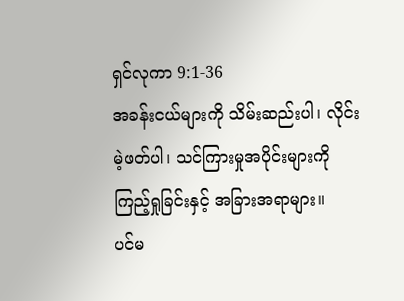ရှင်လုကာ 9:1-36
အခန်းငယ်များကို သိမ်းဆည်းပါ၊ လိုင်းမဲ့ဖတ်ပါ၊ သင်ကြားမှုအပိုင်းများကို ကြည့်ရှုခြင်းနှင့် အခြားအရာများ။
ပင်မ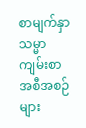စာမျက်နှာ
သမ္မာကျမ်းစာ
အစီအစဉ်များ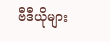ဗီဒီယိုများ